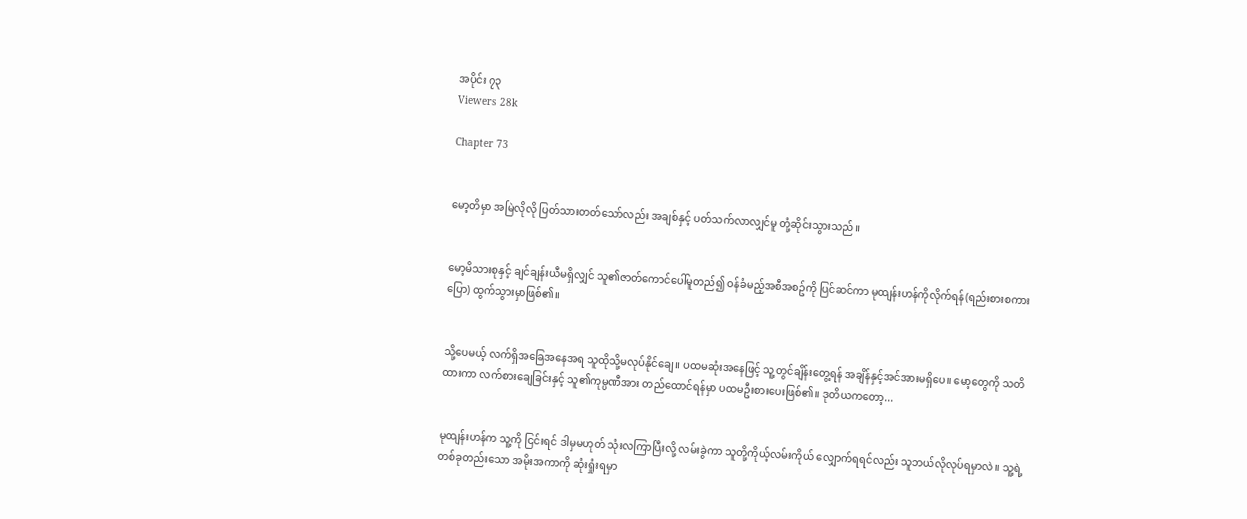အပိုင်း ၇၃
Viewers 28k

Chapter 73


မော့တိမှာ အမြဲလိုလို ပြတ်သားတတ်သော်လည်း အချစ်နှင့် ပတ်သက်လာလျှင်မူ တုံ့ဆိုင်းသွားသည်။


မော့မိသားစုနှင့် ချင်ချန်းယီမရှိလျှင် သူ၏ဇာတ်ကောင်ပေါ်မူတည်၍ ဝန်ခံမည့်အစီအစဥ်ကို ပြင်ဆင်ကာ မုထျန်းဟန်ကိုလိုက်ရန်(ရည်းစားစကားပြော) ထွက်သွားမှာဖြစ်၏။


သို့ပေမယ့် လက်ရှိအခြေအနေအရ သူထိုသို့မလုပ်နိုင်ချေ။ ပထမဆုံးအနေဖြင့် သူ့တွင်ချိန်းတွေ့ရန် အချိန်နှင့်အင်အားမရှိပေ။ မော့တွေကို သတိထားကာ လက်စားချေခြင်းနှင့် သူ၏ကုမ္ပဏီအား တည်ထောင်ရန်မှာ ပထမဦးစားပေးဖြစ်၏။ ဒုတိယကတော့...


မုထျန်းဟန်က သူ့ကို ငြင်းရင် ဒါမှမဟုတ် သုံးလကြာပြီးလို့ လမ်းခွဲကာ သူတို့ကိုယ့်လမ်းကိုယ် လျှောက်ရရင်လည်း သူဘယ်လိုလုပ်ရမှာလဲ။ သူ့ရဲ့ တစ်ခုတည်းသော အမိုးအကာကို ဆုံးရှုံးရမှာ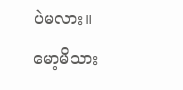ပဲမလား။ မော့မိသား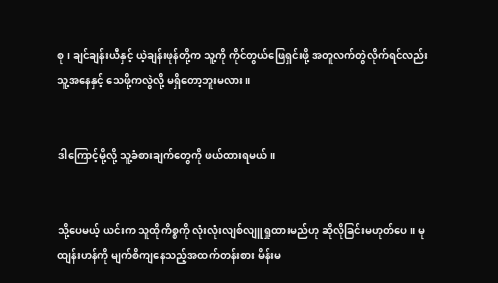စု၊ ချင်ချန်းယီနှင့် ယဲ့ချန်းဖုန်တို့က သူ့ကို ကိုင်တွယ်ဖြေရှင်းဖို့ အတူလက်တွဲလိုက်ရင်လည်း သူ့အနေနှင့် သေဖို့ကလွဲလို့ မရှိတော့ဘူးမလား။


ဒါကြောင့်မို့လို့ သူ့ခံစားချက်တွေကို ဖယ်ထားရမယ်။


သို့ပေမယ့် ယင်းက သူထိုကိစ္စကို လုံးလုံးလျစ်လျူရှုထားမည်ဟု ဆိုလိုခြင်းမဟုတ်ပေ။ မုထျန်းဟန်ကို မျက်စိကျနေသည့်အထက်တန်းစား မိန်းမ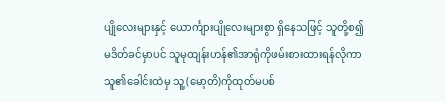ပျိုလေးများနှင့် ယောင်္ကျားပျိုလေးများစွာ ရှိနေသဖြင့် သူတို့စ၍မဒိတ်ခင်မှာပင် သူမုထျန်းဟန်၏အာရုံကိုဖမ်းစားထားရန်လိုကာ သူ၏ခေါင်းထဲမှ သူ့(မော့တိ)ကိုထုတ်မပစ်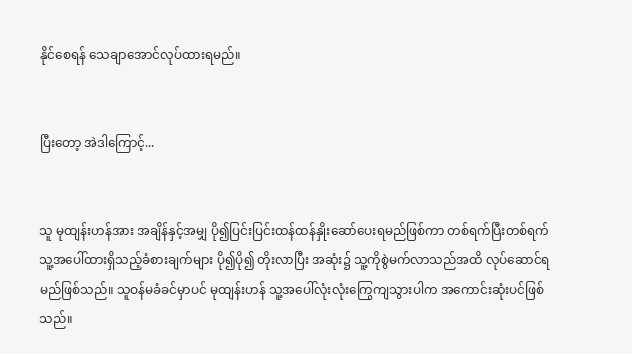နိုင်‌စေရန် သေချာအောင်လုပ်ထားရမည်။


ပြီးတော့ အဲဒါကြောင့်...


သူ မုထျန်းဟန်အား အချိန်နှင့်အမျှ ပို၍ပြင်းပြင်းထန်ထန်နှိုးဆော်ပေးရမည်ဖြစ်ကာ တစ်ရက်ပြီးတစ်ရက် သူ့အပေါ်ထားရှိသည့်ခံစားချက်များ ပို၍ပို၍ တိုးလာပြီး အဆုံး၌ သူ့ကိုစွဲမက်လာသည်အထိ လုပ်ဆောင်ရမည်ဖြစ်သည်။ သူဝန်မခံခင်မှာပင် မုထျန်းဟန် သူ့အပေါ်လုံးလုံးကြွေကျသွားပါက အကောင်းဆုံးပင်ဖြစ်သည်။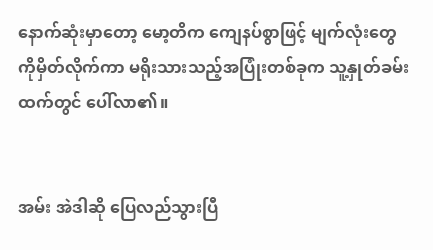နောက်ဆုံးမှာတော့ မော့တိက ကျေနပ်စွာဖြင့် မျက်လုံးတွေကိုမှိတ်လိုက်ကာ မရိုးသားသည့်အပြုံးတစ်ခုက သူ့နှုတ်ခမ်းထက်တွင် ပေါ်လာ၏။


အမ်း အဲဒါဆို ပြေလည်သွားပြီ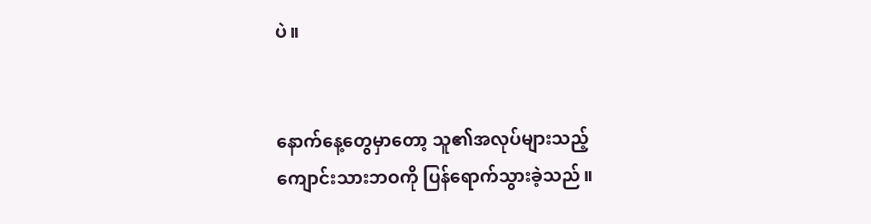ပဲ။


နောက်နေ့တွေမှာတော့ သူ၏အလုပ်များသည့်ကျောင်းသားဘဝကို ပြန်ရောက်သွားခဲ့သည်။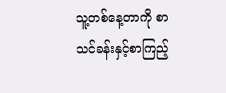သူ့တစ်နေ့တာကို စာသင်ခန်းနှင့်စာကြည့်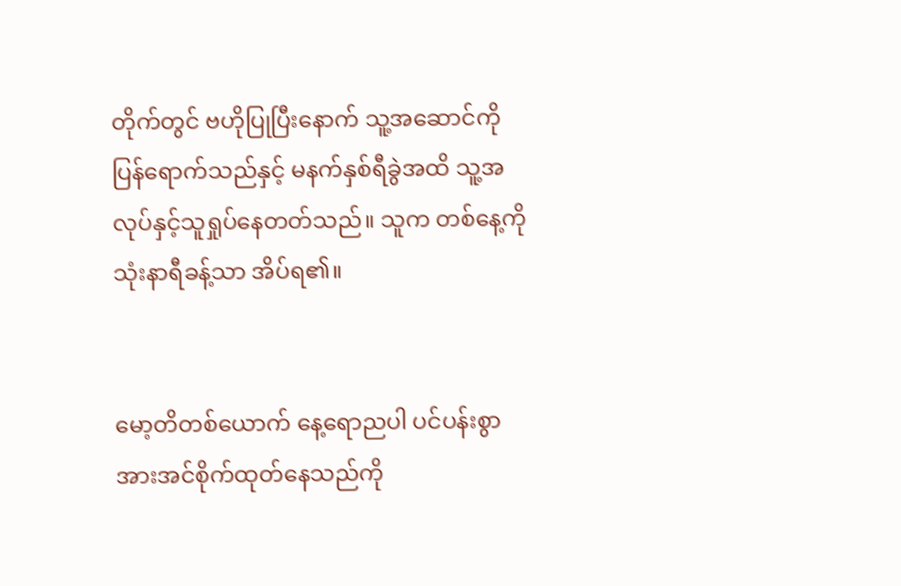တိုက်တွင် ဗဟိုပြုပြီးနောက် သူ့အဆောင်ကိုပြန်ရောက်သည်နှင့် မနက်နှစ်ရီခွဲအထိ သူ့အလုပ်နှင့်သူရှုပ်နေတတ်သည်။ သူက တစ်နေ့ကို သုံးနာရီခန့်သာ အိပ်ရ၏။


မော့တိတစ်ယောက် နေ့ရောညပါ ပင်ပန်းစွာ အားအင်စိုက်ထုတ်နေသည်ကို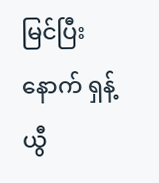မြင်ပြီးနောက် ရှန့်ယွီ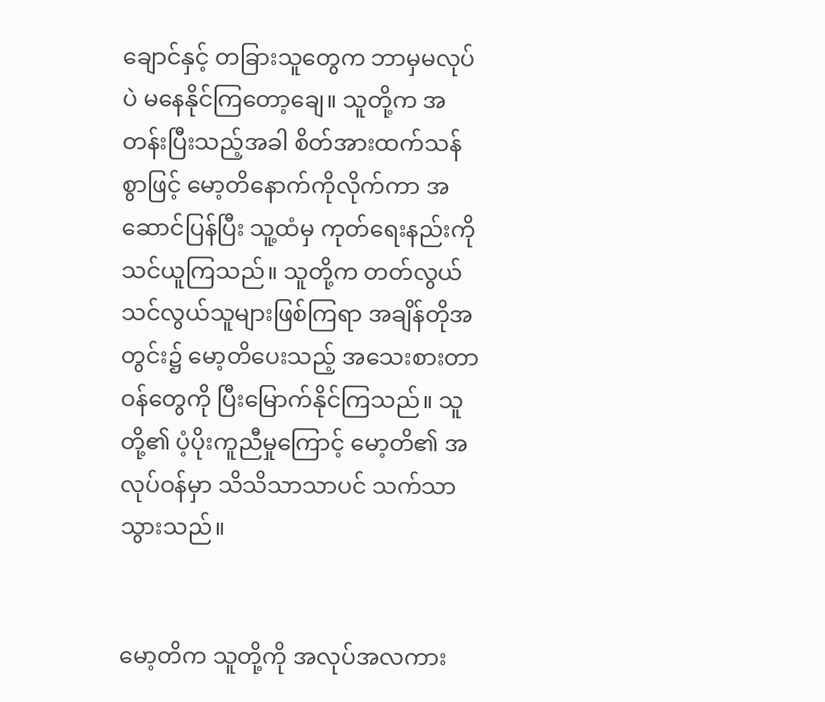ချောင်နှင့် တခြားသူတွေက ဘာမှမလုပ်ပဲ မနေနိုင်ကြတော့ချေ။ သူတို့က အတန်းပြီးသည့်အခါ စိတ်အားထက်သန်စွာဖြင့် မော့တိနောက်ကိုလိုက်ကာ အဆောင်ပြန်ပြီး သူ့ထံမှ ကုတ်ရေးနည်းကို သင်ယူကြသည်။ သူတို့က တတ်လွယ်သင်လွယ်သူများဖြစ်ကြရာ အချိန်တိုအတွင်း၌ မော့တိပေးသည့် အသေးစားတာဝန်တွေကို ပြီးမြောက်နိုင်ကြသည်။ သူတို့၏ ပံ့ပိုးကူညီမှုကြောင့် မော့တိ၏ အလုပ်ဝန်မှာ သိသိသာသာပင် သက်သာသွားသည်။


မော့တိက သူတို့ကို အလုပ်အလကား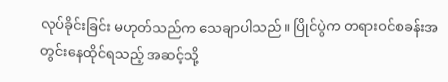လုပ်ခိုင်းခြင်း မဟုတ်သည်က သေချာပါသည်။ ပြိုင်ပွဲက တရားဝင်စခန်းအတွင်းနေထိုင်ရသည့် အဆင့်သို့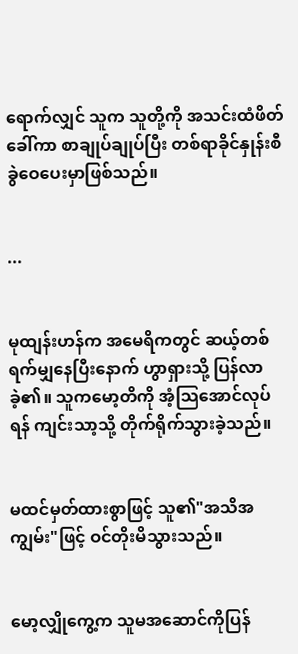ရောက်လျှင် သူက သူတို့ကို အသင်းထံဖိတ်ခေါ်ကာ စာချုပ်ချုပ်ပြီး တစ်ရာခိုင်နှုန်းစီ ခွဲဝေပေးမှာဖြစ်သည်။


...


မုထျန်းဟန်က အမေရိကတွင် ဆယ့်တစ်ရက်မျှနေပြီးနောက် ဟွာရှားသို့ ပြန်လာခဲ့၏။ သူကမော့တိကို အံ့သြအောင်လုပ်ရန် ကျင်းသာ့သို့ တိုက်ရိုက်သွားခဲ့သည်။


မထင်မှတ်ထားစွာဖြင့် သူ၏"အသိအကျွမ်း"ဖြင့် ဝင်တိုးမိသွားသည်။


မော့လျှိုကွေ့က သူမအဆောင်ကိုပြန်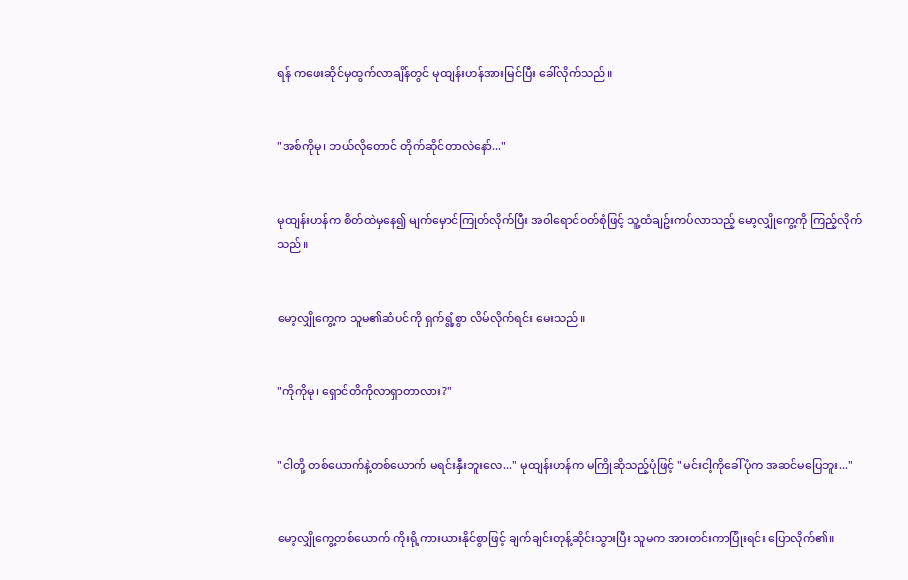ရန် ကဖေးဆိုင်မှထွက်လာချိန်တွင် မုထျန်းဟန်အားမြင်ပြီး ခေါ်လိုက်သည်။


"အစ်ကိုမု၊ ဘယ်လိုတောင် တိုက်ဆိုင်တာလဲနော်..."


မုထျန်းဟန်က စိတ်ထဲမှနေ၍ မျက်မှောင်ကြုတ်လိုက်ပြီး အဝါရောင်ဝတ်စုံဖြင့် သူ့ထံချဥ်းကပ်လာသည့် မော့လျှိုကွေ့ကို ကြည့်လိုက်သည်။


မော့လျှိုကွေ့က သူမ၏ဆံပင်ကို ရှက်ရွံ့စွာ လိမ်လိုက်ရင်း မေးသည်။


"ကိုကိုမု၊ ရှောင်တိကိုလာရှာတာလား?"


"ငါတို့ တစ်ယောက်နဲ့တစ်ယောက် မရင်းနှီးဘူးလေ..." မုထျန်းဟန်က မကြိုဆိုသည့်ပုံဖြင့် "မင်းငါ့ကိုခေါ်ပုံက အဆင်မပြေဘူး..."


မော့လျှိုကွေ့တစ်ယောက် ကိုးရို့ကားယားနိုင်စွာဖြင့် ချက်ချင်းတုန့်ဆိုင်းသွားပြီး သူမက အားတင်းကာပြုံးရင်း ပြောလိုက်၏။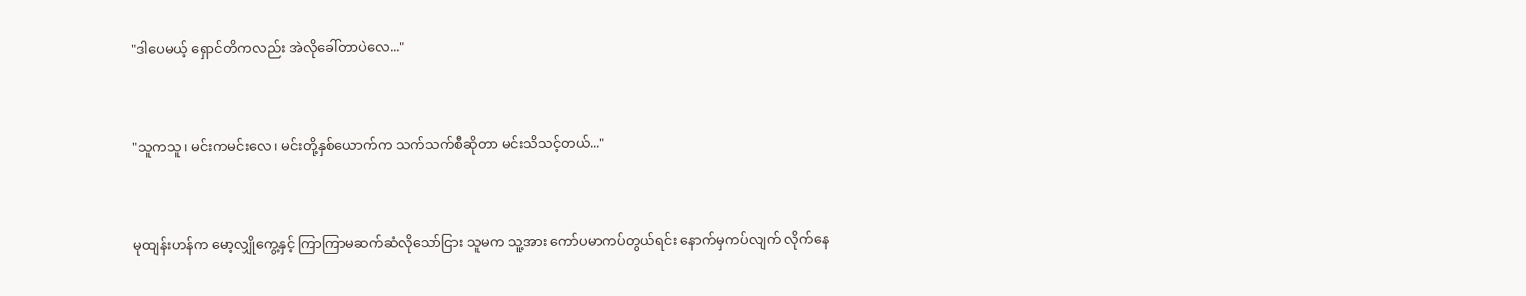"ဒါပေမယ့် ရှောင်တိကလည်း အဲလိုခေါ်တာပဲလေ..."


"သူကသူ၊ မင်းကမင်းလေ၊ မင်းတို့နှစ်ယောက်က သက်သက်စီဆိုတာ မင်းသိသင့်တယ်..."


မုထျန်းဟန်က မော့လျှိုကွေ့နှင့် ကြာကြာမဆက်ဆံလိုသော်ငြား သူမက သူ့အား ကော်ပမာကပ်တွယ်ရင်း နောက်မှကပ်လျက် လိုက်နေ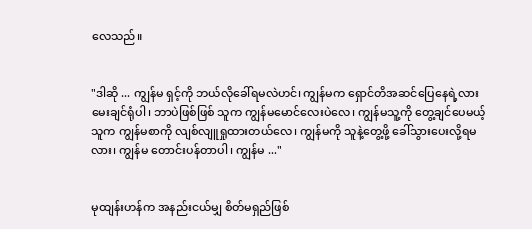လေသည်။


"ဒါဆို ... ကျွန်မ ရှင့်ကို ဘယ်လိုခေါ်ရမလဲဟင်၊ ကျွန်မက ရှောင်တိအဆင်ပြေနေရဲ့လား မေးချင်ရုံပါ၊ ဘာပဲဖြစ်ဖြစ် သူက ကျွန်မမောင်လေးပဲလေ၊ ကျွန်မသူ့ကို တွေ့ချင်ပေမယ့် သူက ကျွန်မစာကို လျစ်လျူရှုထားတယ်လေ၊ ကျွန်မကို သူနဲ့တွေ့ဖို့ ခေါ်သွားပေးလို့ရမလား၊ ကျွန်မ တောင်းပန်တာပါ၊ ကျွန်မ ..."


မုထျန်းဟန်က အနည်းငယ်မျှ စိတ်မရှည်ဖြစ်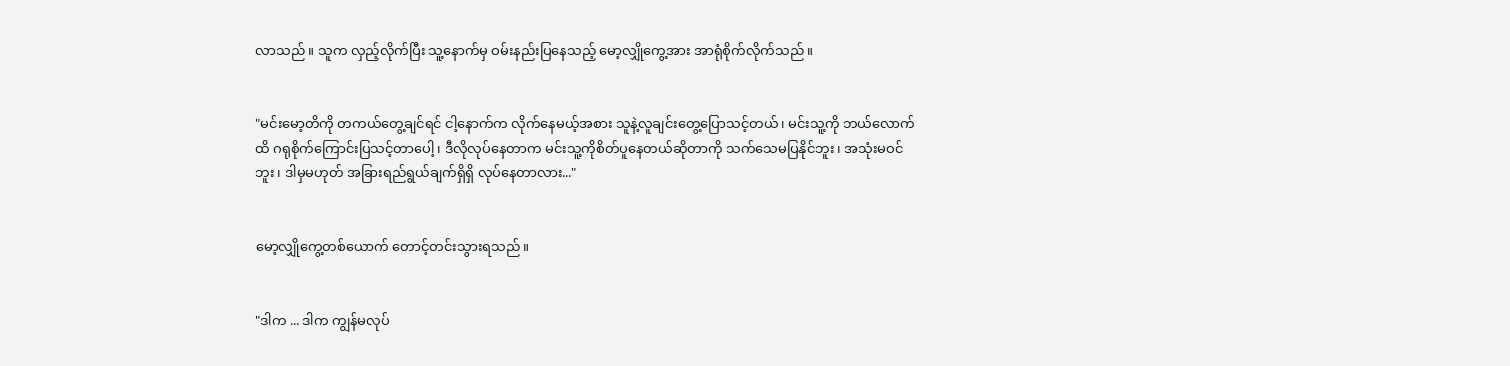လာသည်။ သူက လှည့်လိုက်ပြီး သူ့နောက်မှ ဝမ်းနည်းပြနေသည့် မော့လျှိုကွေ့အား အာရုံစိုက်လိုက်သည်။


"မင်းမော့တိကို တကယ်တွေ့ချင်ရင် ငါ့နောက်က လိုက်နေမယ့်အစား သူနဲ့လူချင်းတွေ့ပြောသင့်တယ်၊ မင်းသူ့ကို ဘယ်လောက်ထိ ဂရုစိုက်ကြောင်းပြသင့်တာပေါ့၊ ဒီလိုလုပ်နေတာက မင်းသူ့ကိုစိတ်ပူနေတယ်ဆိုတာကို သက်သေမပြနိုင်ဘူး၊ အသုံးမဝင်ဘူး၊ ဒါမှမဟုတ် အခြားရည်ရွယ်ချက်ရှိရှိ လုပ်နေတာလား..."


မော့လျှိုကွေ့တစ်ယောက် တောင့်တင်းသွားရသည်။


"ဒါက ... ဒါက ကျွန်မလုပ်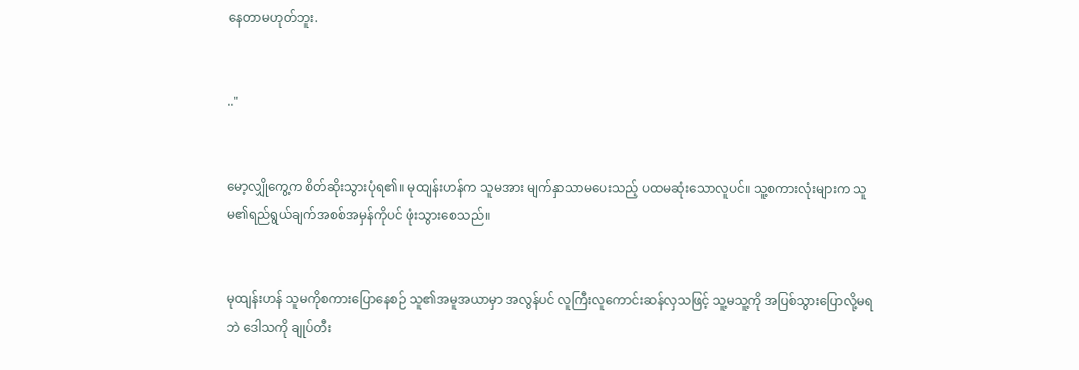နေတာမဟုတ်ဘူး.


.."


မော့လျှိုကွေ့က စိတ်ဆိုးသွားပုံရ၏။ မုထျန်းဟန်က သူမအား မျက်နှာသာမပေးသည့် ပထမဆုံးသောလူပင်။ သူ့စကားလုံးများက သူမ၏ရည်ရွယ်ချက်အစစ်အမှန်ကိုပင် ဖုံးသွားစေသည်။


မုထျန်းဟန် သူမကိုစကားပြောနေစဉ် သူ၏အမူအယာမှာ အလွန်ပင် လူကြီးလူကောင်းဆန်လှသဖြင့် သူ့မသူ့ကို အပြစ်‌သွားပြောလို့မရဘဲ ဒေါသကို ချုပ်တီး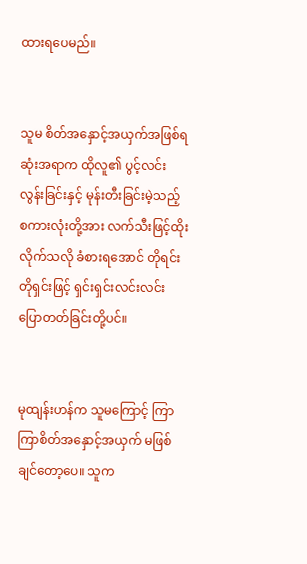ထားရပေမည်။


သူမ စိတ်အနှောင့်အယှက်အဖြစ်ရဆုံးအရာက ထိုလူ၏ ပွင့်လင်းလွန်းခြင်းနှင့် မုန်းတီးခြင်းမဲ့သည့် စကားလုံးတို့အား လက်သီးဖြင့်ထိုးလိုက်သလို ခံစားရအောင် တိုရင်းတိုရှင်းဖြင့် ရှင်းရှင်းလင်းလင်းပြောတတ်ခြင်းတို့ပင်။


မုထျန်းဟန်က သူမကြောင့် ကြာကြာစိတ်အနှောင့်အယှက် မဖြစ်ချင်တော့ပေ။ သူက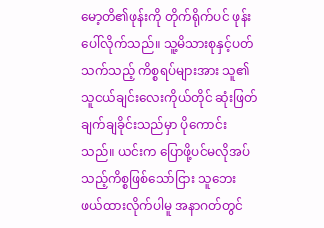မော့တိ၏ဖုန်းကို တိုက်ရိုက်ပင် ဖုန်းပေါ်လိုက်သည်။ သူ့မိသားစုနှင့်ပတ်သက်သည့် ကိစ္စရပ်များအား သူ၏သူငယ်ချင်းလေးကိုယ်တိုင် ဆုံးဖြတ်ချက်ချခိုင်းသည်မှာ ပိုကောင်းသည်။ ယင်းက ပြောဖို့ပင်မလိုအပ်သည့်ကိစ္စဖြစ်သော်ငြား သူဘေးဖယ်ထားလိုက်ပါမူ အနာဂတ်တွင်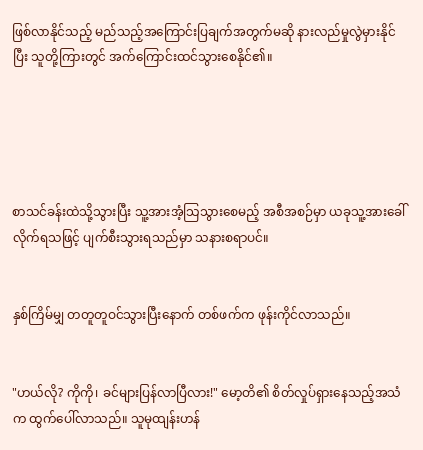ဖြစ်လာနိုင်သည့် မည်သည့်အကြောင်းပြချက်အတွက်မဆို နားလည်မှုလွဲမှားနိုင်ပြီး သူတို့ကြားတွင် အက်ကြောင်းထင်သွားစေနိုင်၏။





စာသင်ခန်းထဲသို့သွားပြီး သူ့အားအံ့သြသွားစေမည့် အစီအစဉ်မှာ ယခုသူ့အားခေါ်လိုက်ရသဖြင့် ပျက်စီးသွားရသည်မှာ သနားစရာပင်။


နှစ်ကြိမ်မျှ တတူတူဝင်သွားပြီးနောက် တစ်ဖက်က ဖုန်းကိုင်လာသည်။


"ဟယ်လို? ကိုကို၊ ခင်များပြန်လာပြီလား!" မော့တိ၏ စိတ်လှုပ်ရှားနေသည့်အသံက ထွက်ပေါ်လာသည်။ သူမုထျန်းဟန်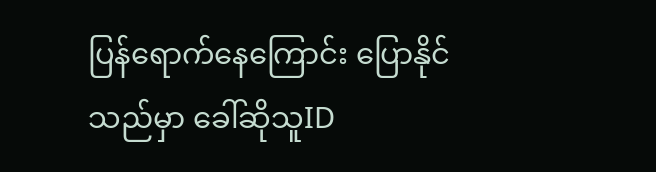ပြန်ရောက်နေကြောင်း ပြောနိုင်သည်မှာ ခေါ်ဆိုသူID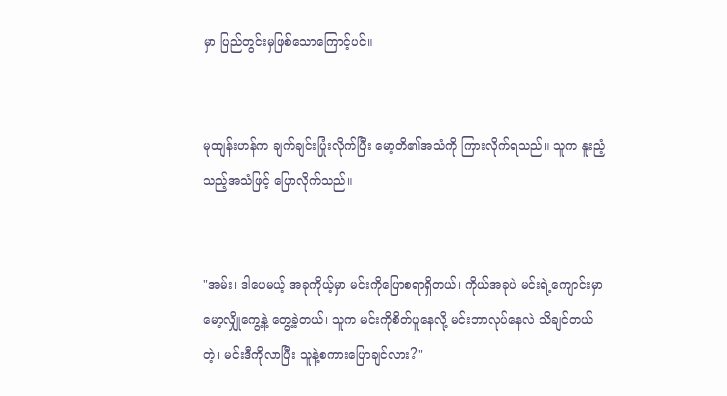မှာ ပြည်တွင်းမှဖြစ်သောကြောင့်ပင်။


မုထျန်းဟန်က ချက်ချင်းပြုံးလိုက်ပြီး မော့တိ၏အသံကို ကြားလိုက်ရသည်။ သူက နူးညံ့သည့်အသံဖြင့် ပြောလိုက်သည်။


"အမ်း၊ ဒါပေမယ့် အခုကိုယ့်မှာ မင်းကိုပြောစရာရှိတယ်၊ ကိုယ်အခုပဲ မင်းရဲ့ကျောင်းမှာ မော့လျှိုကွေ့နဲ့ တွေ့ခဲ့တယ်၊ သူက မင်းကိုစိတ်ပူနေလို့ မင်းဘာလုပ်နေလဲ သိချင်တယ်တဲ့၊ မင်းဒီကိုလာပြီး သူနဲ့စကားပြောချင်လား?"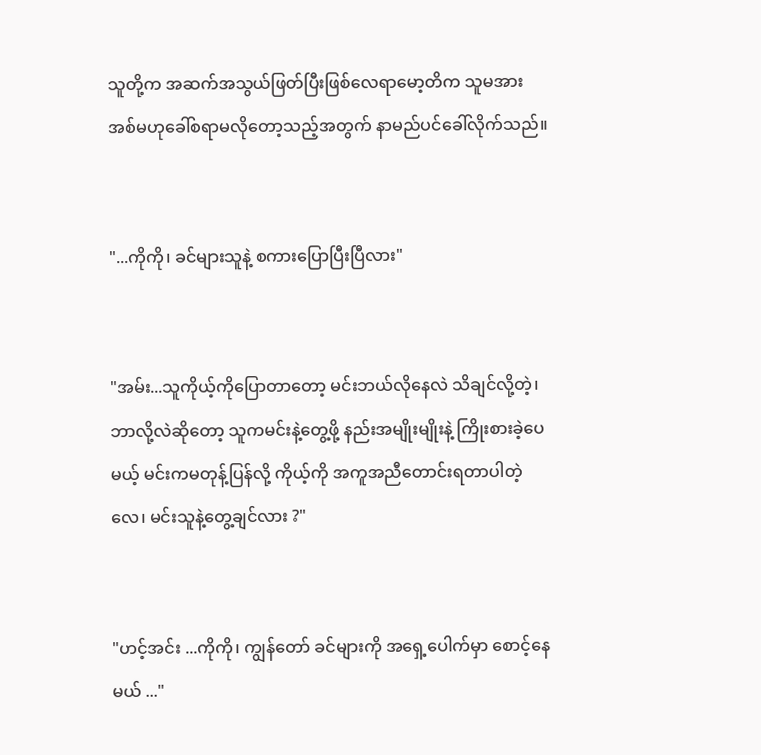သူတို့က အဆက်အသွယ်ဖြတ်ပြီးဖြစ်လေရာမော့တိက သူမအား အစ်မဟုခေါ်စရာမလိုတော့သည့်အတွက် နာမည်ပင်ခေါ်လိုက်သည်။


"...ကိုကို၊ ခင်များသူနဲ့ စကားပြောပြီးပြီလား"


"အမ်း...သူကိုယ့်ကိုပြောတာတော့ မင်းဘယ်လိုနေလဲ သိချင်လို့တဲ့၊ ဘာလို့လဲဆိုတော့ သူကမင်းနဲ့တွေ့ဖို့ နည်းအမျိုးမျိုးနဲ့ ကြိုးစားခဲ့ပေမယ့် မင်းကမတုန့်ပြန်လို့ ကိုယ့်ကို အကူအညီတောင်းရတာပါတဲ့လေ၊ မင်းသူနဲ့တွေ့ချင်လား ?"


"ဟင့်အင်း ...ကိုကို၊ ကျွန်တော် ခင်များကို အရှေ့ပေါက်မှာ စောင့်နေမယ် ..."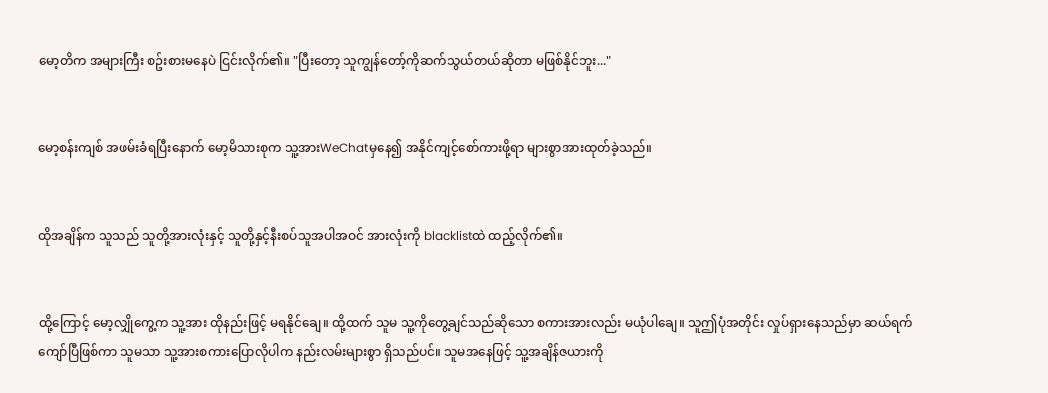မော့တိက အများကြီး စဥ်းစားမနေပဲ ငြင်းလိုက်၏။ "ပြီးတော့ သူကျွန်တော့်ကိုဆက်သွယ်တယ်ဆိုတာ မဖြစ်နိုင်ဘူး..."


မော့စန်းကျစ် အဖမ်းခံရပြီးနောက် မော့မိသားစုက သူ့အားWeChatမှနေ၍ အနိုင်ကျင့်စော်ကားဖို့ရာ များစွာအားထုတ်ခဲ့သည်။


ထိုအချိန်က သူသည် သူတို့အားလုံးနှင့် သူတို့နှင့်နီးစပ်သူအပါအဝင် အားလုံးကို blacklistထဲ ထည့်လိုက်၏။


ထို့ကြောင့် မော့လျှိုကွေ့က သူ့အား ထိုနည်းဖြင့် မရနိုင်ချေ။ ထို့ထက် သူမ သူ့ကိုတွေ့ချင်သည်ဆိုသော စကားအားလည်း မယုံပါချေ။ သူဤပုံအတိုင်း လှုပ်ရှားနေသည်မှာ ဆယ်ရက်ကျော်ပြီဖြစ်ကာ သူမသာ သူ့အားစကားပြောလိုပါက နည်းလမ်းများစွာ ရှိသည်ပင်။ သူမအနေဖြင့် သူ့အချိန်ဇယားကို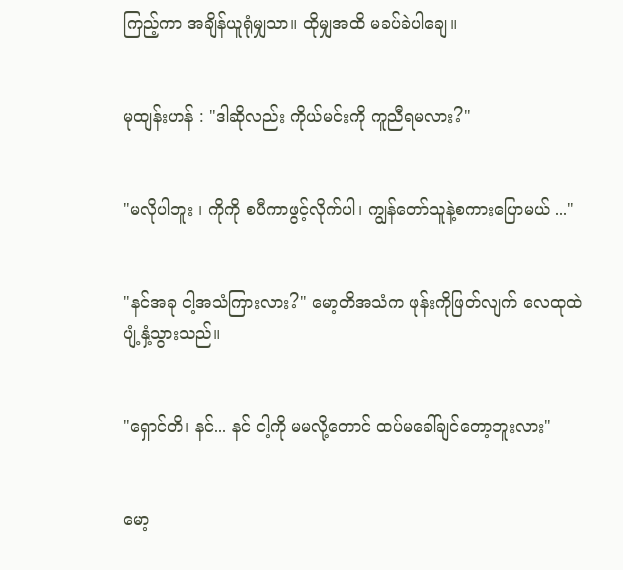ကြည့်ကာ အချိန်ယူရုံမျှသာ။ ထိုမျှအထိ မခပ်ခဲပါချေ။


မုထျန်းဟန် : "ဒါဆိုလည်း ကိုယ်မင်းကို ကူညီရမလား?"


"မလိုပါဘူး ၊ ကိုကို စပီကာဖွင့်လိုက်ပါ၊ ကျွန်တော်သူနဲ့စကားပြောမယ် ..."


"နင်အခု ငါ့အသံကြားလား?" မော့တိအသံက ဖုန်းကိုဖြတ်လျက် လေထုထဲပျံ့နှံ့သွားသည်။


"ရှောင်တိ၊ နင်... နင် ငါ့ကို မမလို့တောင် ထပ်မခေါ်ချင်တော့ဘူးလား"


မော့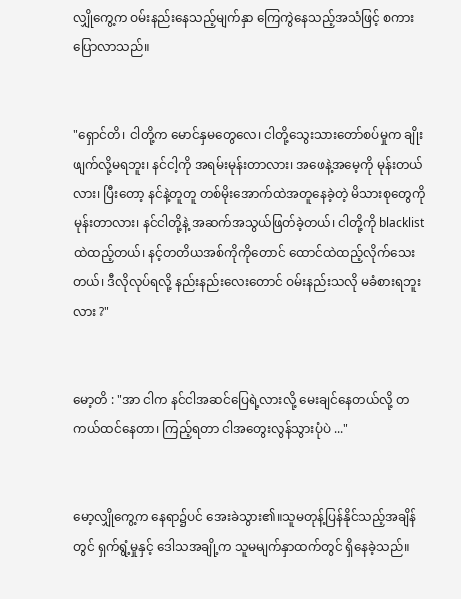လျှိုကွေ့က ဝမ်းနည်းနေသည့်မျက်နှာ ကြေကွဲနေသည့်အသံဖြင့် စကားပြောလာသည်။


"ရှောင်တိ၊ ငါတို့က မောင်နှမတွေလေ၊ ငါတို့သွေးသားတော်စပ်မှုက ချိုးဖျက်လို့မရဘူး၊ နင်ငါ့ကို အရမ်းမုန်းတာလား၊ အဖေနဲ့အမေ့ကို မုန်းတယ်လား၊ ပြီးတော့ နင်နဲ့တူတူ တစ်မိုးအောက်ထဲအတူနေခဲ့တဲ့ မိသားစုတွေကို မုန်းတာလား၊ နင်ငါတို့နဲ့ အဆက်အသွယ်ဖြတ်ခဲ့တယ်၊ ငါတို့ကို blacklistထဲထည့်တယ်၊ နင့်တတိယအစ်ကိုကိုတောင် ထောင်ထဲထည့်လိုက်သေးတယ်၊ ဒီလိုလုပ်ရလို့ နည်းနည်းလေးတောင် ဝမ်းနည်းသလို မခံစားရဘူးလား ?"


မော့တိ : "အာ ငါက နင်ငါအဆင်ပြေရဲ့လားလို့ မေးချင်နေတယ်လို့ တကယ်ထင်နေတာ၊ ကြည့်ရတာ ငါအတွေးလွန်သွားပုံပဲ ..."


မော့လျှိုကွေ့က နေရာ၌ပင် အေးခဲသွား၏။သူမတုန့်ပြန်နိုင်သည့်အချိန်တွင် ရှက်ရွံ့မှုနှင့် ဒေါသအချို့က သူမမျက်နှာထက်တွင် ရှိနေခဲ့သည်။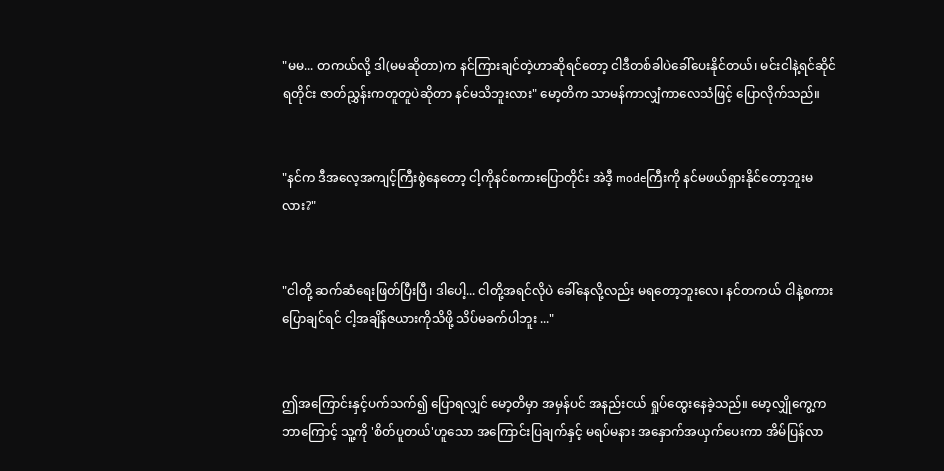"မမ... တကယ်လို့ ဒါ(မမဆိုတာ)က နင်ကြားချင်တဲ့ဟာဆိုရင်တော့ ငါဒီတစ်ခါပဲခေါ်ပေးနိုင်တယ်၊ မင်းငါနဲ့ရင်ဆိုင်ရတိုင်း ဇာတ်ညွှန်းကတူတူပဲဆိုတာ နင်မသိဘူးလား" မော့တိက သာမန်ကာလျှံကာလေသံဖြင့် ပြောလိုက်သည်။


"နင်က ဒီအလေ့အကျင့်ကြီးစွဲနေတော့ ငါ့ကိုနင်စကားပြောတိုင်း အဲဒီ့ modeကြီးကို နင်မဖယ်ရှားနိုင်တော့ဘူးမလား?"


"ငါတို့ ဆက်ဆံရေးဖြတ်ပြီးပြီ၊ ဒါပေါ့... ငါတို့အရင်လိုပဲ ခေါ်နေလို့လည်း မရတော့ဘူးလေ၊ နင်တကယ် ငါနဲ့စကားပြောချင်ရင် ငါ့အချိန်ဇယားကိုသိဖို့ သိပ်မခက်ပါဘူး ..."


ဤအကြောင်းနှင့်ပက်သက်၍ ပြောရလျှင် မော့တိမှာ အမှန်ပင် အနည်းငယ် ရှုပ်ထွေးနေခဲ့သည်။ မော့လျှိုကွေ့က ဘာကြောင့် သူ့ကို 'စိတ်ပူတယ်'ဟူသော အကြောင်းပြချက်နှင့် မရပ်မနား အနှောက်အယှက်ပေးကာ အိမ်ပြန်လာ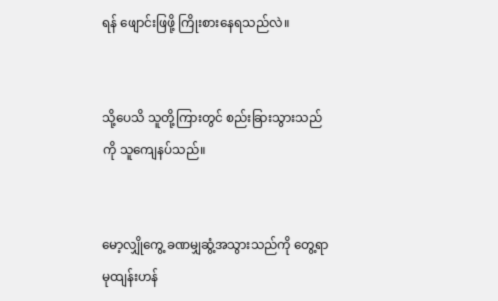ရန် ဖျောင်းဖြဖို့ ကြိုးစားနေရသည်လဲ။


သို့ပေသိ သူတို့ကြားတွင် စည်းခြားသွားသည်ကို သူကျေနပ်သည်။


မော့လျှိုကွေ့ ခဏမျှဆွံ့အသွားသည်ကို တွေ့ရာ မုထျန်းဟန်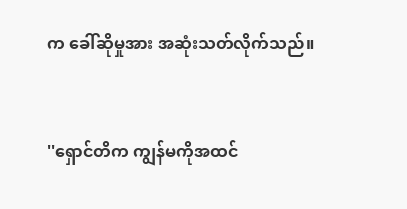က ခေါ်ဆိုမှုအား အဆုံးသတ်လိုက်သည်။


''ရှောင်တိက ကျွန်မကိုအထင်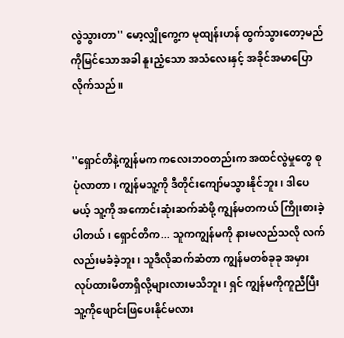လွဲသွားတာ'' မော့လျှိုကွေ့က မုထျန်းဟန် ထွက်သွားတော့မည်ကိုမြင်သောအခါ နူးညံ့သော အသံလေးနှင့် အခိုင်အမာပြောလိုက်သည်။


''ရှောင်တိနဲ့ကျွန်မက ကလေးဘဝတည်းက အထင်လွဲမှုတွေ စုပုံလာတာ၊ ကျွန်မသူ့ကို ဒီတိုင်းကျော်မသွားနိုင်ဘူး ၊ ဒါပေမယ့် သူ့ကို အကောင်းဆုံးဆက်ဆံဖို့ ကျွန်မတကယ် ကြိုးစားခဲ့ပါတယ် ၊ ရှောင်တိက... သူကကျွန်မကို နားမလည်သလို လက်လည်းမခံခဲ့ဘူး၊ သူဒီလိုဆက်ဆံတာ ကျွန်မတစ်ခုခု အမှားလုပ်ထားမိတာရှိလို့များလားမသိဘူး၊ ရှင် ကျွန်မကိုကူညီပြီး သူ့ကိုဖျောင်းဖြပေးနိုင်မလား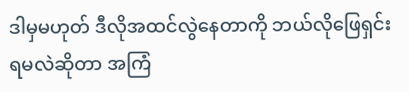ဒါမှမဟုတ် ဒီလိုအထင်လွဲနေတာကို ဘယ်လိုဖြေရှင်းရမလဲဆိုတာ အကြံ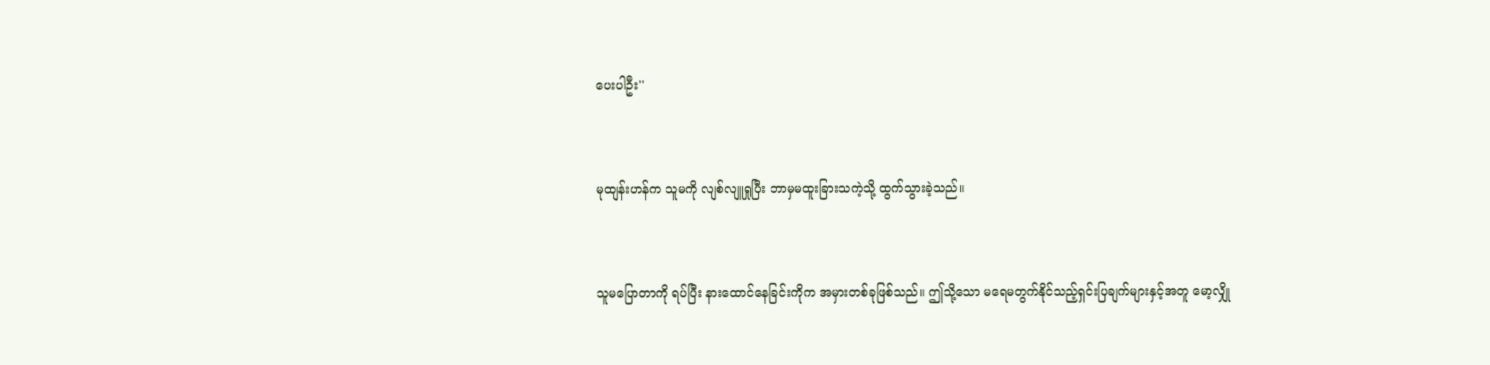ပေးပါဦး''


မုထျန်းဟန်က သူမကို လျစ်လျူရှုပြီး ဘာမှမထူးခြားသကဲ့သို့ ထွက်သွားခဲ့သည်။


သူမပြောတာကို ရပ်ပြီး နားထောင်နေခြင်းကိုက အမှားတစ်ခုဖြစ်သည်။ ဤသို့သော မရေမတွက်နိုင်သည့်ရှင်းပြချက်များနှင့်အတူ မော့လျှို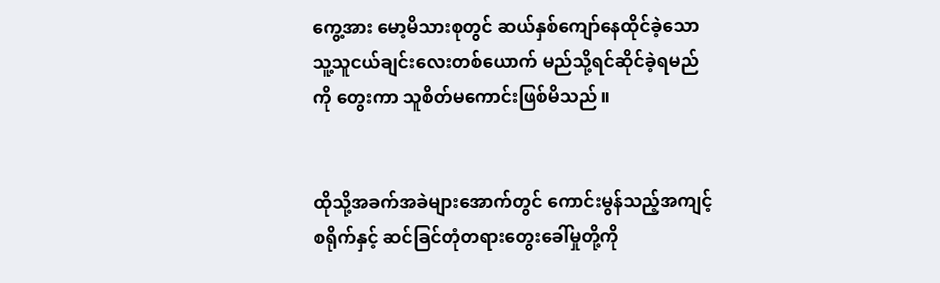ကွေ့အား မော့မိသားစုတွင် ဆယ်နှစ်ကျော်နေထိုင်ခဲ့သော သူ့သူငယ်ချင်းလေးတစ်ယောက် မည်သို့ရင်ဆိုင်ခဲ့ရမည်ကို တွေးကာ သူစိတ်မကောင်းဖြစ်မိသည်။


ထိုသို့အခက်အခဲများအောက်တွင် ကောင်းမွန်သည့်အကျင့်စရိုက်နှင့် ဆင်ခြင်တုံတရားတွေးခေါ်မှုတို့ကို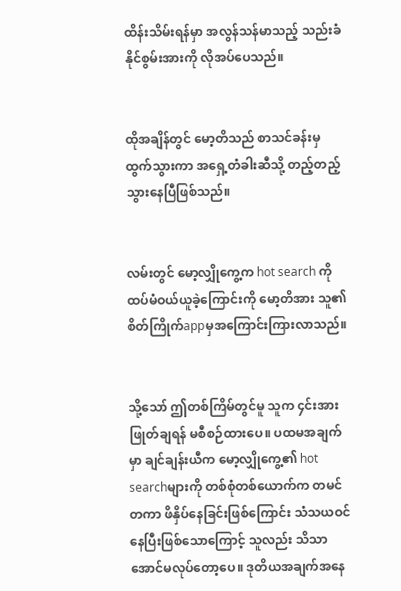ထိန်းသိမ်းရန်မှာ အလွန်သန်မာသည့် သည်းခံနိုင်စွမ်းအားကို လိုအပ်ပေသည်။


ထိုအချိန်တွင် မော့တိသည် စာသင်ခန်းမှ ထွက်သွားကာ အရှေ့တံခါးဆီသို့ တည့်တည့်သွားနေပြီဖြစ်သည်။


လမ်းတွင် မော့လျှိုကွေ့က hot search ကိုထပ်မံဝယ်ယူခဲ့ကြောင်းကို မော့တိအား သူ၏စိတ်ကြိုက်appမှအကြောင်းကြားလာသည်။


သို့သော် ဤတစ်ကြိမ်တွင်မူ သူက ၄င်းအားဖြုတ်ချရန် မစီစဉ်ထားပေ။ ပထမအချက်မှာ ချင်ချန်းယီက မော့လျှိုကွေ့၏ hot searchများကို တစ်စုံတစ်ယောက်က တမင်တကာ ဖိနှိပ်နေခြင်းဖြစ်ကြောင်း သံသယဝင်နေပြီးဖြစ်သောကြောင့် သူလည်း သိသာအောင်မလုပ်တော့ပေ။ ဒုတိယအချက်အနေ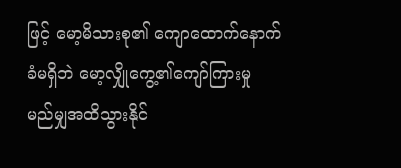ဖြင့် မော့မိသားစု၏ ကျောထောက်နောက်ခံမရှိဘဲ မော့လျှိုကွေ့၏ကျော်ကြားမှု မည်မျှအထိသွားနိုင်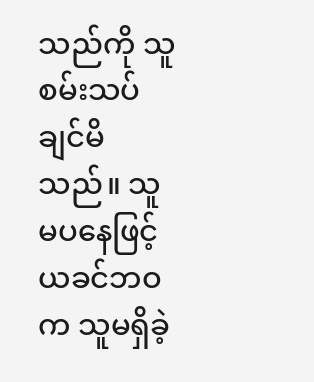သည်ကို သူစမ်းသပ်ချင်မိသည်။ သူမပနေဖြင့် ယခင်ဘဝက သူမရှိခဲ့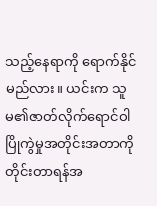သည့်နေရာကို ရောက်နိုင်မည်လား။ ယင်းက သူမ၏ဇာတ်လိုက်ရောင်ဝါ ပြိုကွဲမှုအတိုင်းအတာကို တိုင်းတာရန်အ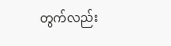တွက်လည်း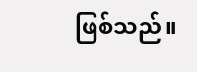ဖြစ်သည်။